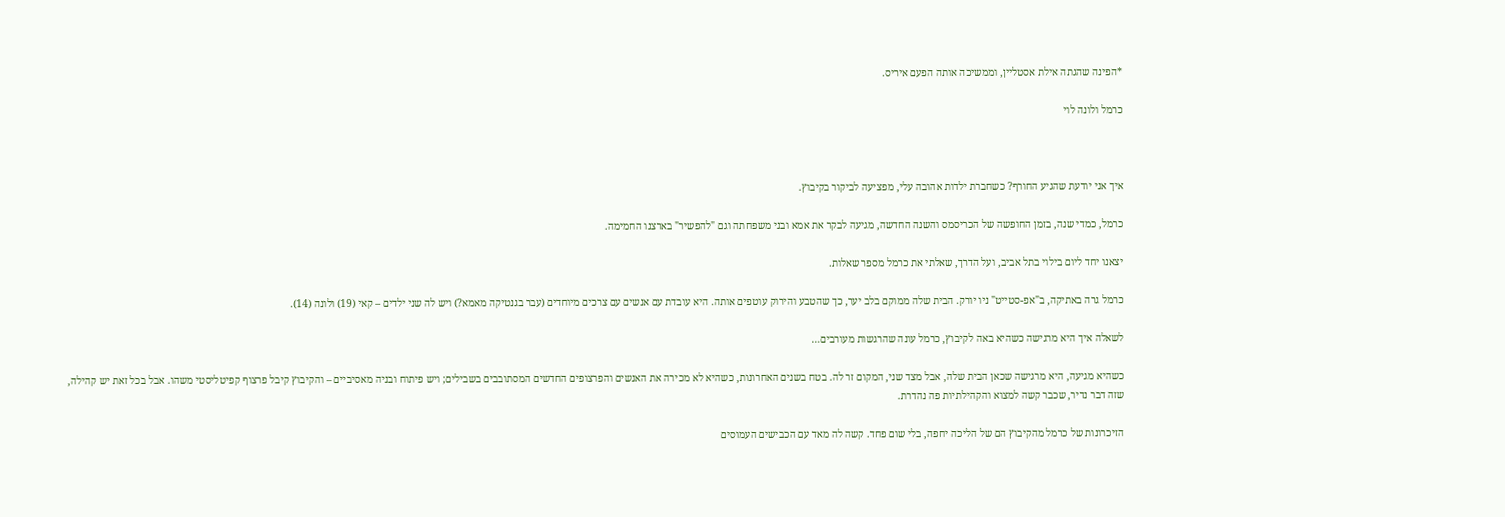*הפינה שהגתה אילת אסטליין, וממשיכה אותה הפעם איריס.

כרמל ולונה לוי



איך אני יודעת שהגיע החורף? כשחברת ילדות אהובה עלי, מפציעה לביקור בקיבוץ.

כרמל, כמדי שנה, בזמן החופשה של הכריסמס והשנה החדשה, מגיעה לבקר את אמא ובני משפחתה וגם "להפשיר" בארצנו החמימה.

יצאנו יחד ליום בילוי בתל אביב, ועל הדרך, שאלתי את כרמל מספר שאלות.

כרמל גרה באתיקה, ב"אפ-סטייט" ניו יורק. הבית שלה ממוקם בלב יער, כך שהטבע והירוק עוטפים אותה. היא עובדת עם אנשים עם צרכים מיוחדים (עבר בגנטיקה מאמא?) ויש לה שני ילדים – קאי (19) ולונה (14).

לשאלה איך היא מרגישה כשהיא באה לקיבוץ, כרמל עונה שהרגשות מעורבים…

כשהיא מגיעה, היא מרגישה שכאן הבית שלה, אבל מצד שני, המקום זר לה. בטח בשנים האחרונות, כשהיא לא מכירה את האנשים והפרצופים החדשים המסתובבים בשבילים; ויש פיתוח ובניה מאסיביים – והקיבוץ קיבל פרצוף קפיטליסטי משהו. אבל בכל זאת יש קהילה, שזה דבר נדיר, שכבר קשה למצוא והקהילתיות פה נהדרת.

הזיכרונות של כרמל מהקיבוץ הם של הליכה יחפה, בלי שום פחד. קשה לה מאד עם הכבישים העמוסים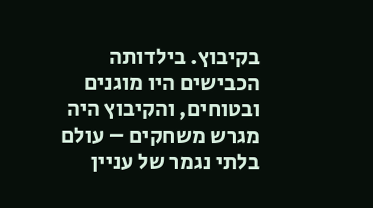בקיבוץ. בילדותה הכבישים היו מוגנים ובטוחים, והקיבוץ היה מגרש משחקים – עולם בלתי נגמר של עניין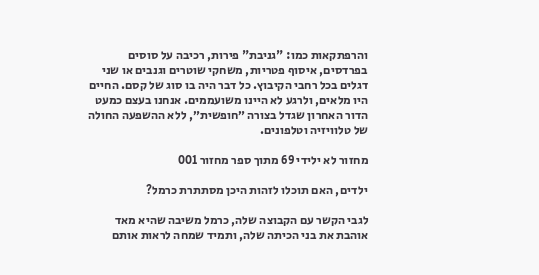והרפתקאות כמו: "גניבת" פירות, רכיבה על סוסים בפרדסים, איסוף פטריות, משחקי שוטרים וגנבים או שני דגלים בכל רחבי הקיבוץ. כל דבר היה בו סוג של קסם. החיים היו מלאים, ולרגע לא היינו משועממים. אנחנו בעצם כמעט הדור האחרון שגדל בצורה ״חופשית״, ללא ההשפעה החולה של טלוויזיה וטלפונים.

מחזור לא ילידי 69 מתוך ספר מחזור 001

ילדים, האם תוכלו לזהות היכן מסתתרת כרמל?

לגבי הקשר עם הקבוצה שלה, כרמל משיבה שהיא מאד אוהבת את בני הכיתה שלה, ותמיד שמחה לראות אותם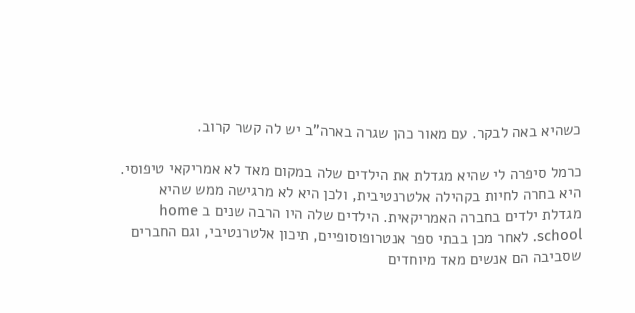כשהיא באה לבקר. עם מאור כהן שגרה בארה"ב יש לה קשר קרוב.

כרמל סיפרה לי שהיא מגדלת את הילדים שלה במקום מאד לא אמריקאי טיפוסי. היא בחרה לחיות בקהילה אלטרנטיבית, ולכן היא לא מרגישה ממש שהיא מגדלת ילדים בחברה האמריקאית. הילדים שלה היו הרבה שנים ב home school. לאחר מכן בבתי ספר אנטרופוסופיים, תיכון אלטרנטיבי, וגם החברים שסביבה הם אנשים מאד מיוחדים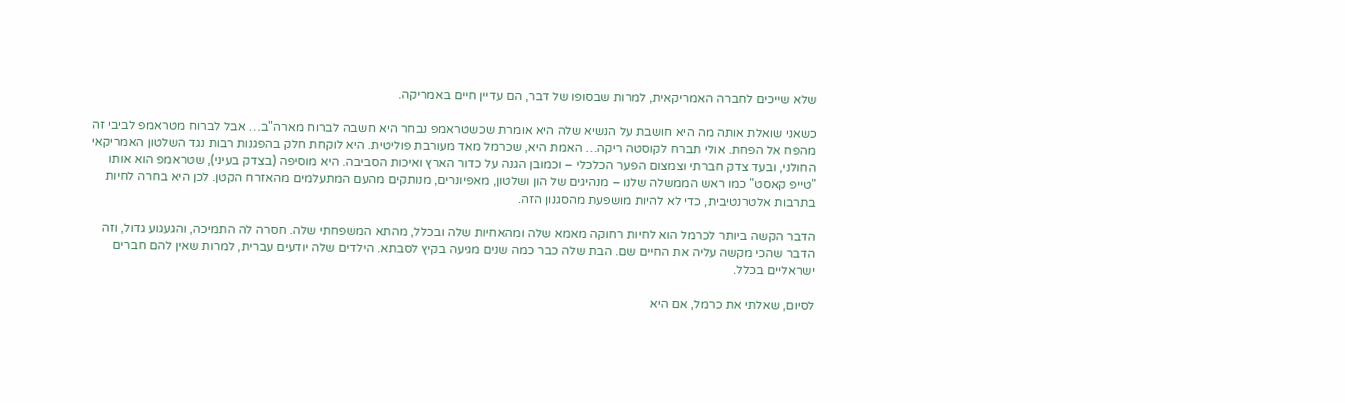שלא שייכים לחברה האמריקאית, למרות שבסופו של דבר, הם עדיין חיים באמריקה.

כשאני שואלת אותה מה היא חושבת על הנשיא שלה היא אומרת שכשטראמפ נבחר היא חשבה לברוח מארה"ב… אבל לברוח מטראמפ לביבי זה מהפח אל הפחת. אולי תברח לקוסטה ריקה… האמת היא, שכרמל מאד מעורבת פוליטית. היא לוקחת חלק בהפגנות רבות נגד השלטון האמריקאי החולני, ובעד צדק חברתי וצמצום הפער הכלכלי – וכמובן הגנה על כדור הארץ ואיכות הסביבה. היא מוסיפה (בצדק בעיני), שטראמפ הוא אותו "טייפ קאסט" כמו ראש הממשלה שלנו – מנהיגים של הון ושלטון, מאפיונרים, מנותקים מהעם המתעלמים מהאזרח הקטן. לכן היא בחרה לחיות בתרבות אלטרנטיבית, כדי לא להיות מושפעת מהסגנון הזה.

הדבר הקשה ביותר לכרמל הוא לחיות רחוקה מאמא שלה ומהאחיות שלה ובכלל, מהתא המשפחתי שלה. חסרה לה התמיכה, והגעגוע גדול, וזה הדבר שהכי מקשה עליה את החיים שם. הבת שלה כבר כמה שנים מגיעה בקיץ לסבתא. הילדים שלה יודעים עברית, למרות שאין להם חברים ישראליים בכלל.

לסיום, שאלתי את כרמל, אם היא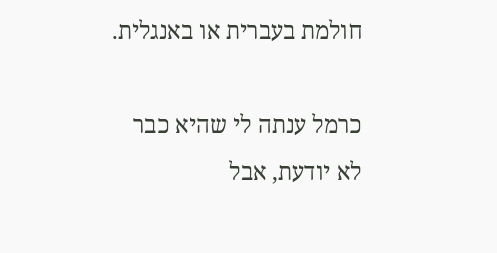חולמת בעברית או באנגלית.

כרמל ענתה לי שהיא כבר לא יודעת, אבל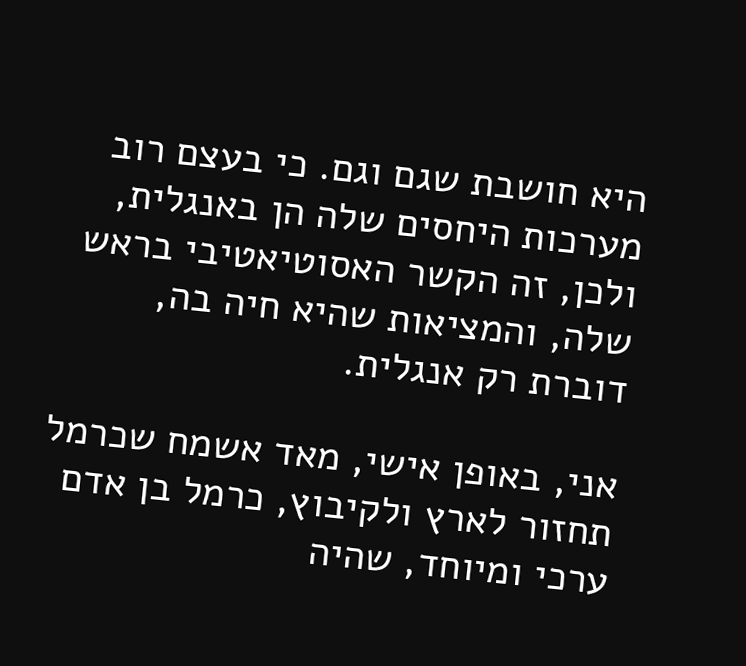היא חושבת שגם וגם. כי בעצם רוב מערכות היחסים שלה הן באנגלית, ולכן, זה הקשר האסוטיאטיבי בראש שלה, והמציאות שהיא חיה בה, דוברת רק אנגלית.

אני, באופן אישי, מאד אשמח שכרמל תחזור לארץ ולקיבוץ, כרמל בן אדם ערכי ומיוחד, שהיה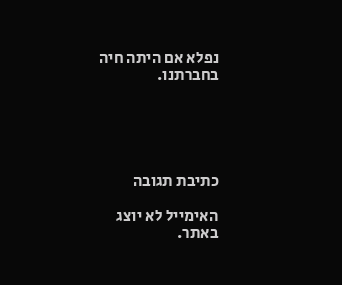נפלא אם היתה חיה בחברתנו.





כתיבת תגובה

האימייל לא יוצג באתר.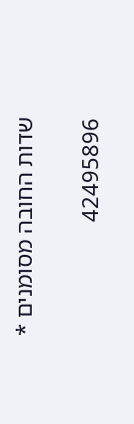שדות החובה מסומנים *

42495896